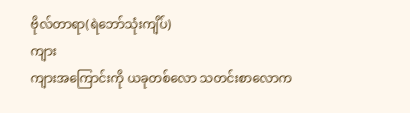ဗိုလ်တာရာ(ရဲဘော်သုံးကျိပ်)
ကျား
ကျားအကြောင်းကို ယခုတစ်လော သတင်းစာလောက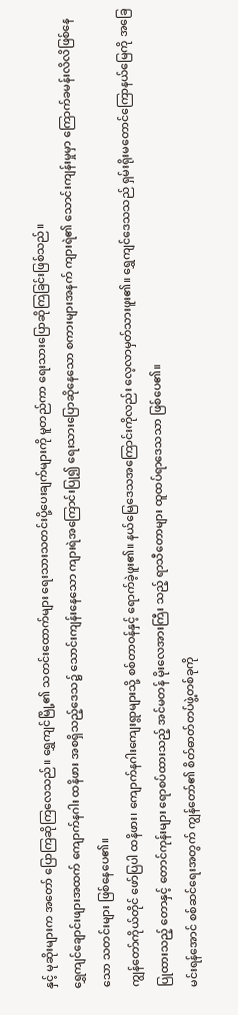နှင့် မုဆိုးများက အတော် ပြောကြဆိုကြလေသည်။ ရွှေကျင်မြို့၏ သတင်းထောက်များ ရေးသားသတင်းပို့ပေးချက်များကို မူတည်ကာ ရေးသားပြောဆိုကြခြင်းဖြစ်သည်။
ရွှေကျင်ချောင်းဖျားအထက် ကျောက်နဂါး ထနိဖား အစရှိသည့်ဒေသ၌ သောင်းကျန်းနေသော ကျားရဲအကြောင်းပြု၍ ရေးသားပြောဆိုနေသော စကားများအနက် ကျားရဲ၏ သောင်းကျန်းမှုမှာ ကြောက်ခမန်းလိလိဖြစ်နေသော သတင်းများ ဖြစ်နေပေ၏။
ကျွန်တော်ကိုယ်တိုင် ဖော်ပြပါ ထနိဖား၊ ကျောက်နဂါးကျေးရွာများသို့ စစ်တာဝန်နှင့် ရောက်ခဲ့ဖူး၏။ နယ်မြေဒေသအကြောင်းကိုလည်း လေ့လာမှတ်သားဖူး၏။ ရွှေကျင်ဒေသသည် ရှမ်းရိုးမတောင်ကြောနယ်မြေကို အခြေပြုထားသည့် တောနှင့် တောင်ကုန်းများ ရောစပ်ထားသည့် အင်မတန် မိုးလေအားကြီး သည့် ရာသီတောများ ထူထပ်ရာဒေသသာ ဖြစ်ပေ၏။
မင်းရန်အောင် စစ်ဆင်ရေးအတွက် ကျွန်တော်၏ စိတ်ဓာတ်တပ်ဖွဲ့တစ်ခုကို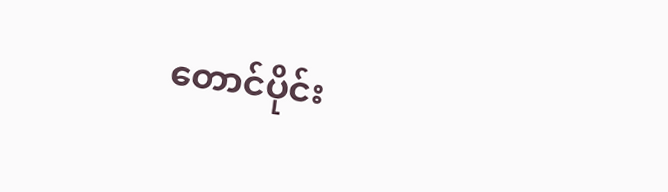တောင်ပိုင်း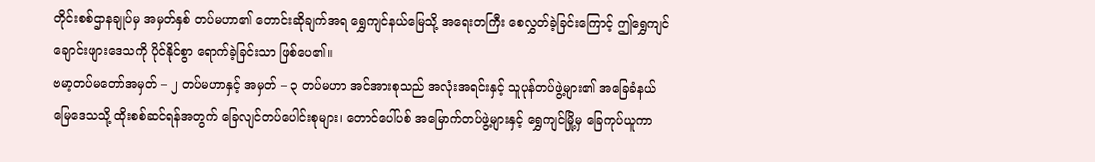တိုင်းစစ်ဌာနချုပ်မှ အမှတ်နှစ် တပ်မဟာ၏ တောင်းဆိုချက်အရ ရွှေကျင်နယ်မြေသို့ အရေးတကြီး စေလွှတ်ခဲ့ခြင်းကြောင့် ဤရွှေကျင်ချောင်းဖျားဒေသကို ပိုင်နိုင်စွာ ရောက်ခဲ့ခြင်းသာ ဖြစ်ပေ၏။
ဗမာ့တပ်မတော်အမှတ် – ၂ တပ်မဟာနှင့် အမှတ် – ၃ တပ်မဟာ အင်အားစုသည် အလုံးအရင်းနှင့် သူပုန်တပ်ဖွဲ့များ၏ အခြေခံနယ်မြေဒေသသို့ ထိုးစစ်ဆင်ရန်အတွက် ခြေလျင်တပ်ပေါင်းစုများ၊ တောင်ပေါ်ပစ် အမြောက်တပ်ဖွဲ့များနှင့် ရွှေကျင်မြို့မှ ခြေကုပ်ယူကာ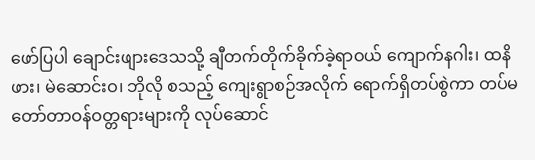ဖော်ပြပါ ချောင်းဖျားဒေသသို့ ချီတက်တိုက်ခိုက်ခဲ့ရာဝယ် ကျောက်နဂါး၊ ထနိဖား၊ မဲဆောင်းဝ၊ ဘိုလို စသည့် ကျေးရွာစဉ်အလိုက် ရောက်ရှိတပ်စွဲကာ တပ်မတော်တာဝန်ဝတ္တရားများကို လုပ်ဆောင်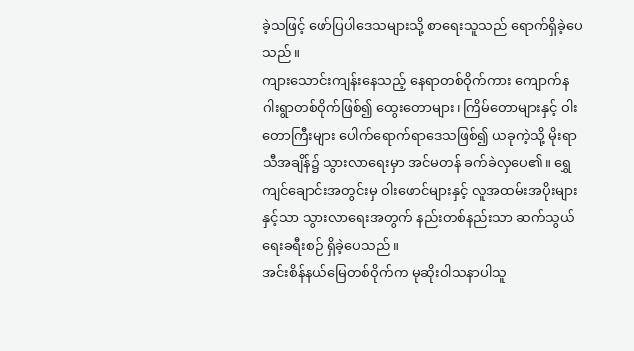ခဲ့သဖြင့် ဖော်ပြပါဒေသများသို့ စာရေးသူသည် ရောက်ရှိခဲ့ပေသည်။
ကျားသောင်းကျန်းနေသည့် နေရာတစ်ဝိုက်ကား ကျောက်နဂါးရွာတစ်ဝိုက်ဖြစ်၍ ထွေးတောများ၊ ကြိမ်တောများနှင့် ဝါးတောကြီးများ ပေါက်ရောက်ရာဒေသဖြစ်၍ ယခုကဲ့သို့ မိုးရာသီအချိန်၌ သွားလာရေးမှာ အင်မတန် ခက်ခဲလှပေ၏။ ရွှေကျင်ချောင်းအတွင်းမှ ဝါးဖောင်များနှင့် လူအထမ်းအပိုးများနှင့်သာ သွားလာရေးအတွက် နည်းတစ်နည်းသာ ဆက်သွယ်ရေးခရီးစဉ် ရှိခဲ့ပေသည်။
အင်းစိန်နယ်မြေတစ်ဝိုက်က မုဆိုးဝါသနာပါသူ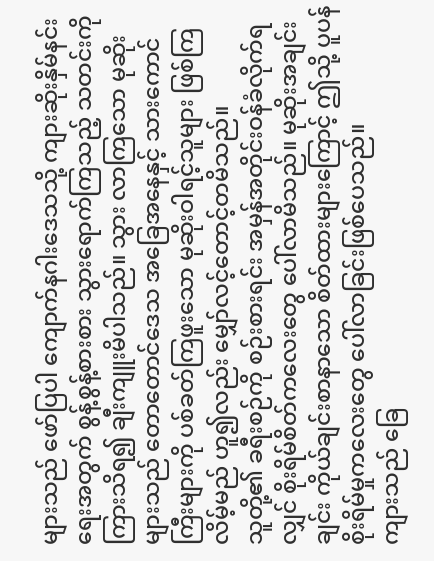များသည် ဖော်ပြပါ ကျောက်နဂါးဒေသသို့ ကျားဆိုးနှိမ်နင်းရေးအတွက် စွန့်စွန့်စားစား သွားရောက်ကြသည့် သတင်းကို ကြားသိရ၍ ချီးကျူးမိပါသည်။ သွား လာကြသော မုဆိုးများသည် တောတောင်ဒေသ အခြေအနေနှင့် သားကောင်ကြီးများကို ပစ်ခတ်ကြဖူးသော မုဆိုးဝါရင့်သူများ ဖြစ်ကြလိမ့်မည် ဟူ၍လည်း မျှော်လင့်တောင့်တမိသည်။
သူတို့၏ ခရီးစဉ်ကို စဉ်းစားရင်း အမှန်အတိုင်းဝန်ခံလိုက်ရလျှင် စိုးရိမ်စိတ်ကလေးတွေ ပေါ်လာမိသည်။ မုဆိုးအချင်းချင်း ကိုယ်ချင်းစာနာသော စိတ်ထားများကြောင့် ဤသို့ ပူပန်စိုးရိမ်မှုကလေးတွေ ပေါ်လာခြင်းဖြစ်ပေသည်။
ကျားသည် ခြေ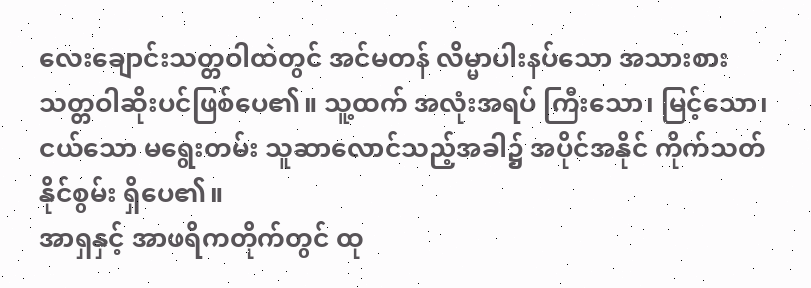လေးချောင်းသတ္တဝါထဲတွင် အင်မတန် လိမ္မာပါးနပ်သော အသားစားသတ္တဝါဆိုးပင်ဖြစ်ပေ၏။ သူ့ထက် အလုံးအရပ် ကြီးသော၊ မြင့်သော၊ ငယ်သော မရွေးတမ်း သူဆာလောင်သည့်အခါ၌ အပိုင်အနိုင် ကိုက်သတ်နိုင်စွမ်း ရှိပေ၏။
အာရှနှင့် အာဖရိကတိုက်တွင် ထု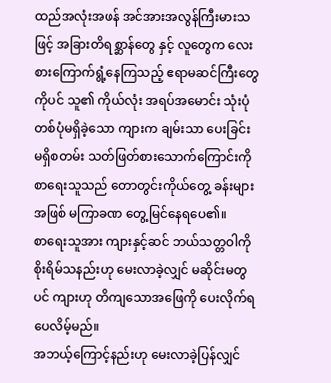ထည်အလုံးအဖန် အင်အားအလွန်ကြီးမားသဖြင့် အခြားတိရစ္ဆာန်တွေ နှင့် လူတွေက လေးစားကြောက်ရွံ့နေကြသည့် ဧရာမဆင်ကြီးတွေကိုပင် သူ၏ ကိုယ်လုံး အရပ်အမောင်း သုံးပုံတစ်ပုံမရှိခဲ့သော ကျားက ချမ်းသာ ပေးခြင်း မရှိစတမ်း သတ်ဖြတ်စားသောက်ကြောင်းကို စာရေးသူသည် တောတွင်းကိုယ်တွေ့ ခန်းများအဖြစ် မကြာခဏ တွေ့မြင်နေရပေ၏။
စာရေးသူအား ကျားနှင့်ဆင် ဘယ်သတ္တဝါကို စိုးရိမ်သနည်းဟု မေးလာခဲ့လျှင် မဆိုင်းမတွပင် ကျားဟု တိကျသောအဖြေကို ပေးလိုက်ရပေလိမ့်မည်။
အဘယ့်ကြောင့်နည်းဟု မေးလာခဲ့ပြန်လျှင်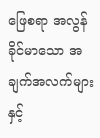ဖြေစရာ အလွန်ခိုင်မာသော အချက်အလက်များနှင့်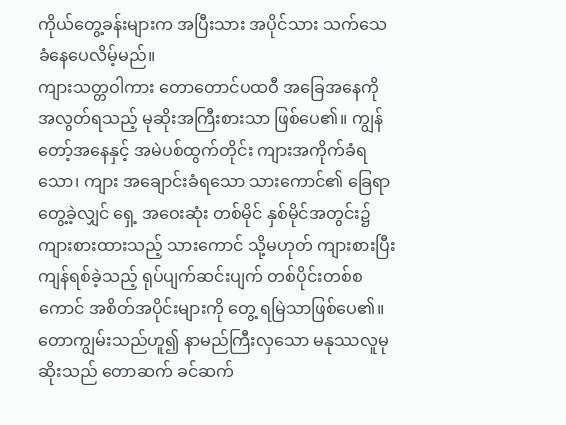ကိုယ်တွေ့ခန်းများက အပြီးသား အပိုင်သား သက်သေခံနေပေလိမ့်မည်။
ကျားသတ္တဝါကား တောတောင်ပထဝီ အခြေအနေကို အလွတ်ရသည့် မုဆိုးအကြီးစားသာ ဖြစ်ပေ၏။ ကျွန်တော့်အနေနှင့် အမဲပစ်ထွက်တိုင်း ကျားအကိုက်ခံရသော၊ ကျား အချောင်းခံရသော သားကောင်၏ ခြေရာတွေ့ခဲ့လျှင် ရှေ့ အဝေးဆုံး တစ်မိုင် နှစ်မိုင်အတွင်း၌ ကျားစားထားသည့် သားကောင် သို့မဟုတ် ကျားစားပြီး ကျန်ရစ်ခဲ့သည့် ရုပ်ပျက်ဆင်းပျက် တစ်ပိုင်းတစ်စကောင် အစိတ်အပိုင်းများကို တွေ့ ရမြဲသာဖြစ်ပေ၏။
တောကျွမ်းသည်ဟူ၍ နာမည်ကြီးလှသော မနုဿလူမုဆိုးသည် တောဆက် ခင်ဆက်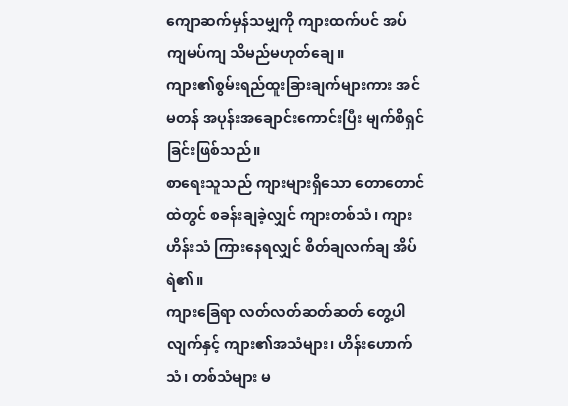ကျောဆက်မှန်သမျှကို ကျားထက်ပင် အပ်ကျမပ်ကျ သိမည်မဟုတ်ချေ။
ကျား၏စွမ်းရည်ထူးခြားချက်များကား အင်မတန် အပုန်းအချောင်းကောင်းပြီး မျက်စိရှင်ခြင်းဖြစ်သည်။
စာရေးသူသည် ကျားများရှိသော တောတောင်ထဲတွင် စခန်းချခဲ့လျှင် ကျားတစ်သံ၊ ကျားဟိန်းသံ ကြားနေရလျှင် စိတ်ချလက်ချ အိပ်ရဲ၏။
ကျားခြေရာ လတ်လတ်ဆတ်ဆတ် တွေ့ပါလျက်နှင့် ကျား၏အသံများ၊ ဟိန်းဟောက်သံ၊ တစ်သံများ မ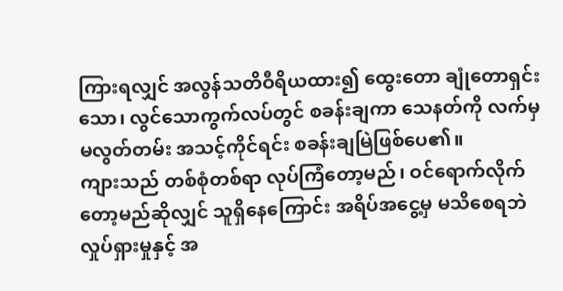ကြားရလျှင် အလွန်သတိဝီရိယထား၍ ထွေးတော ချုံတောရှင်းသော၊ လွင်သောကွက်လပ်တွင် စခန်းချကာ သေနတ်ကို လက်မှ မလွတ်တမ်း အသင့်ကိုင်ရင်း စခန်းချမြဲဖြစ်ပေ၏။
ကျားသည် တစ်စုံတစ်ရာ လုပ်ကြံတော့မည်၊ ဝင်ရောက်လိုက်တော့မည်ဆိုလျှင် သူရှိနေကြောင်း အရိပ်အငွေ့မှ မသိစေရဘဲ လှုပ်ရှားမှုနှင့် အ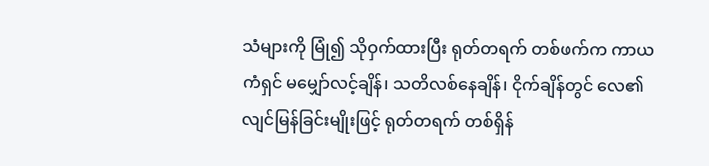သံများကို မြုံ၍ သိုဝှက်ထားပြီး ရုတ်တရက် တစ်ဖက်က ကာယကံရှင် မမျှော်လင့်ချိန်၊ သတိလစ်နေချိန်၊ ငိုက်ချိန်တွင် လေ၏ လျင်မြန်ခြင်းမျိုးဖြင့် ရုတ်တရက် တစ်ရှိန်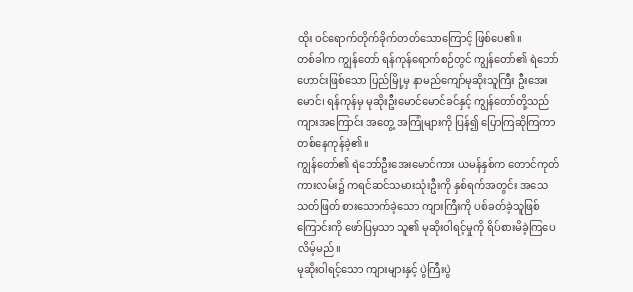ထိုး ဝင်ရောက်တိုက်ခိုက်တတ်သောကြောင့် ဖြစ်ပေ၏။
တစ်ခါက ကျွန်တော် ရန်ကုန်ရောက်စဉ်တွင် ကျွန်တော်၏ ရဲဘော်ဟောင်းဖြစ်သော ပြည်မြို့မှ နာမည်ကျော်မုဆိုးသူကြီး ဦးအေးမောင်၊ ရန်ကုန်မှ မုဆိုးဦးမောင်မောင်ခင်နှင့် ကျွန်တော်တို့သည် ကျားအကြောင်း အတွေ့ အကြုံများကို ပြန်၍ ပြောကြဆိုကြကာ တစ်နေကုန်ခဲ့၏။
ကျွန်တော်၏ ရဲဘော်ဦးအေးမောင်ကား ယမန်နှစ်က တောင်ကုတ်ကားလမ်း၌ ကရင်ဆင်သမားသုံးဦးကို နှစ်ရက်အတွင်း အသေသတ်ဖြတ် စားသောက်ခဲ့သော ကျားကြီးကို ပစ်ခတ်ခဲ့သူဖြစ်ကြောင်းကို ဖော်ပြမှသာ သူ၏ မုဆိုးဝါရင့်မှုကို ရိပ်စားမိခဲ့ကြပေလိမ့်မည်။
မုဆိုးဝါရင့်သော ကျားများနှင့် ပွဲကြီးပွဲ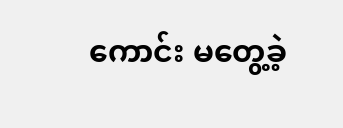ကောင်း မတွေ့ခဲ့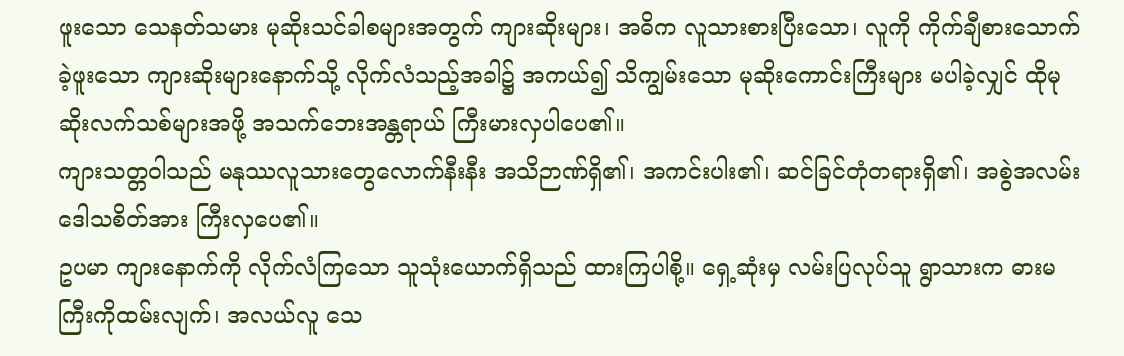ဖူးသော သေနတ်သမား မုဆိုးသင်ခါစများအတွက် ကျားဆိုးများ၊ အဓိက လူသားစားပြီးသော၊ လူကို ကိုက်ချီစားသောက်ခဲ့ဖူးသော ကျားဆိုးများနောက်သို့ လိုက်လံသည့်အခါ၌ အကယ်၍ သိကျွမ်းသော မုဆိုးကောင်းကြီးများ မပါခဲ့လျှင် ထိုမုဆိုးလက်သစ်များအဖို့ အသက်ဘေးအန္တရာယ် ကြီးမားလှပါပေ၏။
ကျားသတ္တဝါသည် မနုဿလူသားတွေလောက်နီးနီး အသိဉာဏ်ရှိ၏၊ အကင်းပါး၏၊ ဆင်ခြင်တုံတရားရှိ၏၊ အစွဲအလမ်းဒေါသစိတ်အား ကြီးလှပေ၏။
ဥပမာ ကျားနောက်ကို လိုက်လံကြသော သူသုံးယောက်ရှိသည် ထားကြပါစို့။ ရှေ့ဆုံးမှ လမ်းပြလုပ်သူ ရွာသားက ဓားမကြီးကိုထမ်းလျက်၊ အလယ်လူ သေ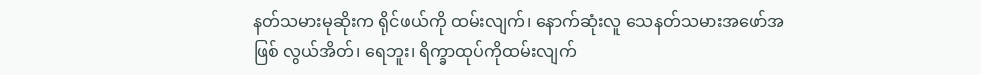နတ်သမားမုဆိုးက ရိုင်ဖယ်ကို ထမ်းလျက်၊ နောက်ဆုံးလူ သေနတ်သမားအဖော်အဖြစ် လွယ်အိတ်၊ ရေဘူး၊ ရိက္ခာထုပ်ကိုထမ်းလျက်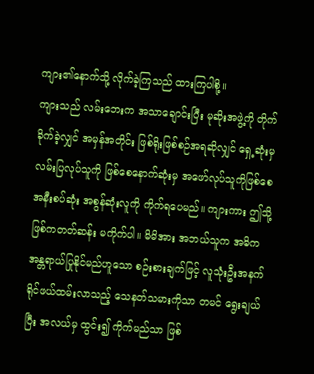ကျား၏နောက်သို့ လိုက်ခဲ့ကြသည် ထားကြပါစို့။
ကျားသည် လမ်းဘေးက အသာချောင်းပြီး မုဆိုးအဖွဲ့ကို တိုက်ခိုက်ခဲ့လျှင် အမှန်အတိုင်း ဖြစ်ရိုးဖြစ်စဉ်အရဆိုလျှင် ရှေ့ဆုံးမှ လမ်းပြလုပ်သူကို ဖြစ်စေနောက်ဆုံးမှ အဖော်လုပ်သူကိုဖြစ်စေ အနီးစပ်ဆုံး အစွန်ဆုံးလူကို ကိုက်ရပေမည်။ ကျားကား ဤသို့ ဖြစ်ကတတ်ဆန်း မကိုက်ပါ။ မိမိအား အဘယ်သူက အဓိက အန္တရာယ်ပြုနိုင်မည်ဟူသော စဉ်းစားချက်ဖြင့် လူသုံးဦးအနက် ရိုင်ဖယ်ထမ်းလာသည့် သေနတ်သမားကိုသာ တမင် ရွေးချယ်ပြီး အလယ်မှ ထွင်း၍ ကိုက်မည်သာ ဖြစ်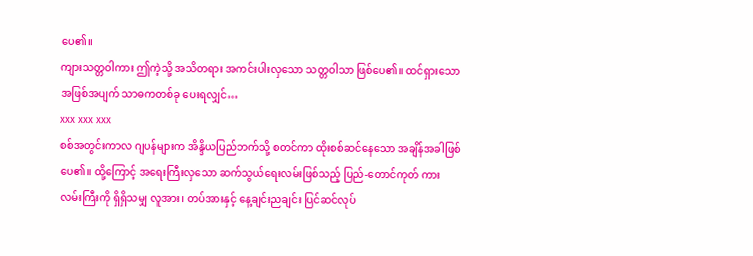ပေ၏။
ကျားသတ္တဝါကား ဤကဲ့သို့ အသိတရား အကင်းပါးလှသော သတ္တဝါသာ ဖြစ်ပေ၏။ ထင်ရှားသော အဖြစ်အပျက် သာဓကတစ်ခု ပေးရလျှင်…
xxx xxx xxx
စစ်အတွင်းကာလ ဂျပန်များက အိန္ဒိယပြည်ဘက်သို့ စတင်ကာ ထိုးစစ်ဆင်နေသော အချိန်အခါဖြစ်ပေ၏။ ထို့ကြောင့် အရေးကြီးလှသော ဆက်သွယ်ရေးလမ်းဖြစ်သည့် ပြည်-တောင်ကုတ် ကားလမ်းကြီးကို ရှိရှိသမျှ လူအား၊ တပ်အားနှင့် နေ့ချင်းညချင်း ပြင်ဆင်လုပ်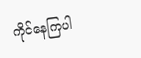ကိုင်နေကြပါ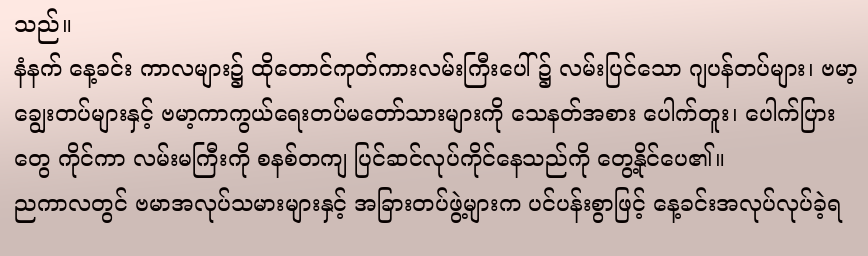သည်။
နံနက် နေ့ခင်း ကာလများ၌ ထိုတောင်ကုတ်ကားလမ်းကြီးပေါ် ၌ လမ်းပြင်သော ဂျပန်တပ်များ၊ ဗမာ့ချွေးတပ်များနှင့် ဗမာ့ကာကွယ်ရေးတပ်မတော်သားများကို သေနတ်အစား ပေါက်တူး၊ ပေါက်ပြားတွေ ကိုင်ကာ လမ်းမကြီးကို စနစ်တကျ ပြင်ဆင်လုပ်ကိုင်နေသည်ကို တွေ့နိုင်ပေ၏။
ညကာလတွင် ဗမာအလုပ်သမားများနှင့် အခြားတပ်ဖွဲ့များက ပင်ပန်းစွာဖြင့် နေ့ခင်းအလုပ်လုပ်ခဲ့ရ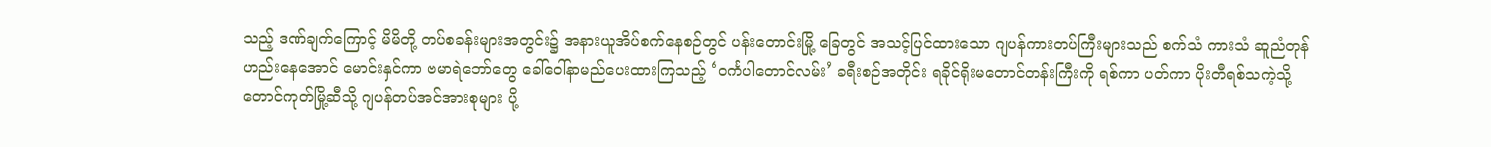သည့် ဒဏ်ချက်ကြောင့် မိမိတို့ တပ်စခန်းများအတွင်း၌ အနားယူအိပ်စက်နေစဉ်တွင် ပန်းတောင်းမြို့ ခြေတွင် အသင့်ပြင်ထားသော ဂျပန်ကားတပ်ကြီးများသည် စက်သံ ကားသံ ဆူညံတုန်ဟည်းနေအောင် မောင်းနှင်ကာ ဗမာရဲဘော်တွေ ခေါ်ဝေါ်နာမည်ပေးထားကြသည့် ‘ဝင်္ကပါတောင်လမ်း’ ခရီးစဉ်အတိုင်း ရခိုင်ရိုးမတောင်တန်းကြီးကို ရစ်ကာ ပတ်ကာ ပိုးတီရစ်သကဲ့သို့ တောင်ကုတ်မြို့ဆီသို့ ဂျပန်တပ်အင်အားစုများ ပို့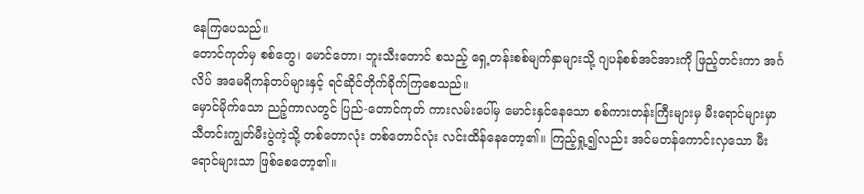နေကြပေသည်။
တောင်ကုတ်မှ စစ်တွေ၊ မောင်တော၊ ဘူးသီးတောင် စသည့် ရှေ့တန်းစစ်မျက်နှာများသို့ ဂျပန်စစ်အင်အားကို ဖြည့်တင်းကာ အင်္ဂလိပ် အမေရိကန်တပ်များနှင့် ရင်ဆိုင်တိုက်ခိုက်ကြစေသည်။
မှောင်မိုက်သော ညဉ့်ကာလတွင် ပြည်-တောင်ကုတ် ကားလမ်းပေါ်မှ မောင်းနှင်နေသော စစ်ကားတန်းကြီးများမှ မီးရောင်များမှာ သီတင်းကျွတ်မီးပွဲကဲ့သို့ တစ်တောလုံး တစ်တောင်လုံး လင်းထိန်နေတော့၏။ ကြည့်ရှု့၍လည်း အင်မတန်ကောင်းလှသော မီးရောင်များသာ ဖြစ်စေတော့၏။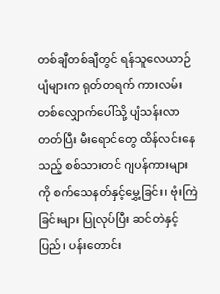တစ်ချီတစ်ချီတွင် ရန်သူလေယာဉ်ပျံများက ရုတ်တရက် ကားလမ်းတစ်လျှောက်ပေါ်သို့ ပျံသန်းလာတတ်ပြီး မီးရောင်တွေ ထိန်လင်းနေသည့် စစ်သားတင် ဂျပန်ကားများကို စက်သေနတ်နှင့်မွှေ့ခြင်း၊ ဗုံးကြဲ ခြင်းများ ပြုလုပ်ပြီး ဆင်တဲနှင့် ပြည်၊ ပန်းတောင်း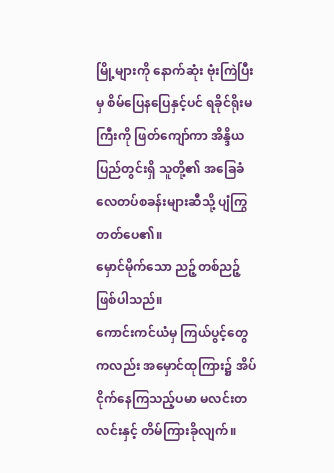မြို့များကို နောက်ဆုံး ဗုံးကြဲပြီးမှ စိမ်ပြေနပြေနှင့်ပင် ရခိုင်ရိုးမကြီးကို ဖြတ်ကျော်ကာ အိန္ဒိယပြည်တွင်းရှိ သူတို့၏ အခြေခံလေတပ်စခန်းများဆီသို့ ပျံကြွတတ်ပေ၏။
မှောင်မိုက်သော ညဉ့်တစ်ညဉ့်ဖြစ်ပါသည်။
ကောင်းကင်ယံမှ ကြယ်ပွင့်တွေကလည်း အမှောင်ထုကြား၌ အိပ်ငိုက်နေကြသည့်ပမာ မလင်းတလင်းနှင့် တိမ်ကြားခိုလျက်။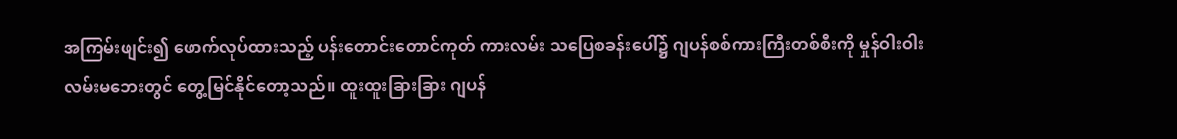အကြမ်းဖျင်း၍ ဖောက်လုပ်ထားသည့် ပန်းတောင်းတောင်ကုတ် ကားလမ်း သပြေစခန်းပေါ်၌ ဂျပန်စစ်ကားကြီးတစ်စီးကို မှုန်ဝါးဝါး လမ်းမဘေးတွင် တွေ့မြင်နိုင်တော့သည်။ ထူးထူးခြားခြား ဂျပန်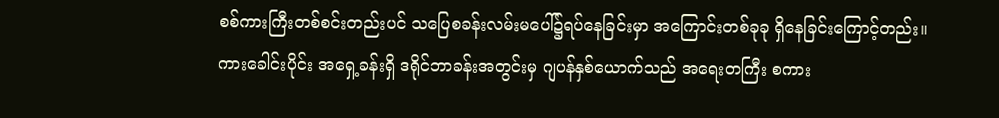စစ်ကားကြီးတစ်စင်းတည်းပင် သပြေစခန်းလမ်းမပေါ်၌ရပ်နေခြင်းမှာ အကြောင်းတစ်ခုခု ရှိနေခြင်းကြောင့်တည်း။ ကားခေါင်းပိုင်း အရှေ့ခန်းရှိ ဒရိုင်ဘာခန်းအတွင်းမှ ဂျပန်နှစ်ယောက်သည် အရေးတကြီး စကား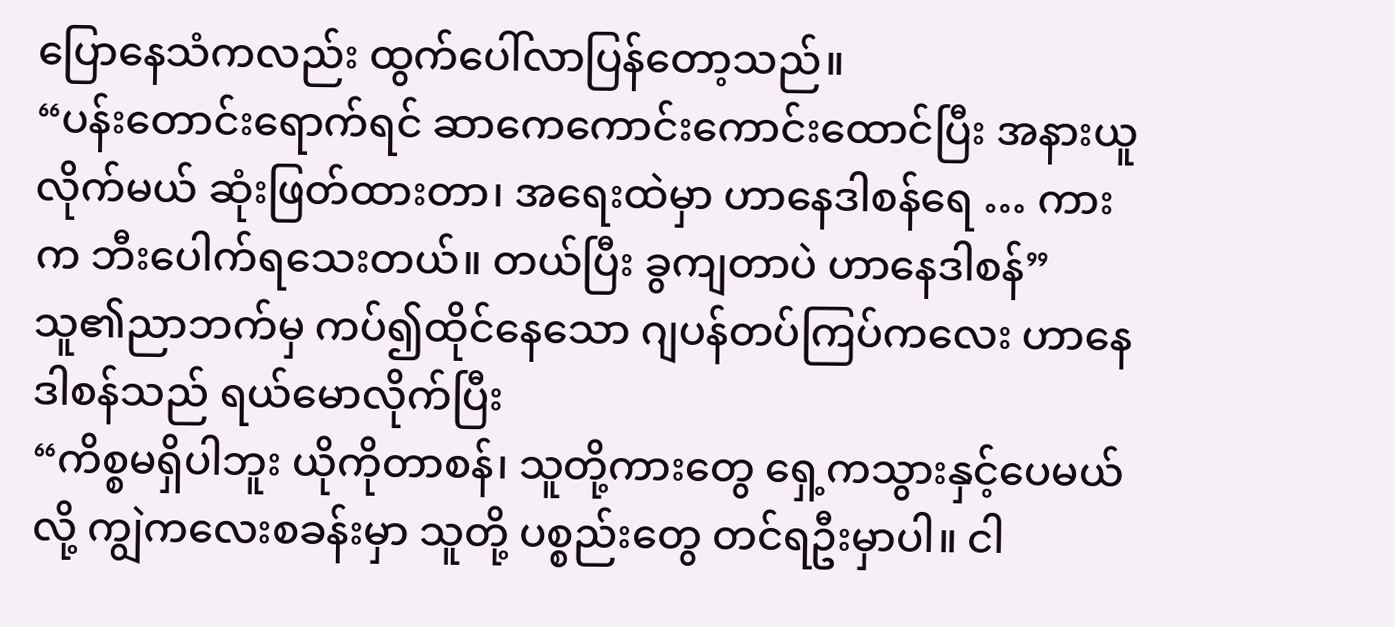ပြောနေသံကလည်း ထွက်ပေါ်လာပြန်တော့သည်။
“ပန်းတောင်းရောက်ရင် ဆာကေကောင်းကောင်းထောင်ပြီး အနားယူလိုက်မယ် ဆုံးဖြတ်ထားတာ၊ အရေးထဲမှာ ဟာနေဒါစန်ရေ … ကားက ဘီးပေါက်ရသေးတယ်။ တယ်ပြီး ခွကျတာပဲ ဟာနေဒါစန်”
သူ၏ညာဘက်မှ ကပ်၍ထိုင်နေသော ဂျပန်တပ်ကြပ်ကလေး ဟာနေဒါစန်သည် ရယ်မောလိုက်ပြီး
“ကိစ္စမရှိပါဘူး ယိုကိုတာစန်၊ သူတို့ကားတွေ ရှေ့ကသွားနှင့်ပေမယ်လို့ ကျွဲကလေးစခန်းမှာ သူတို့ ပစ္စည်းတွေ တင်ရဦးမှာပါ။ ငါ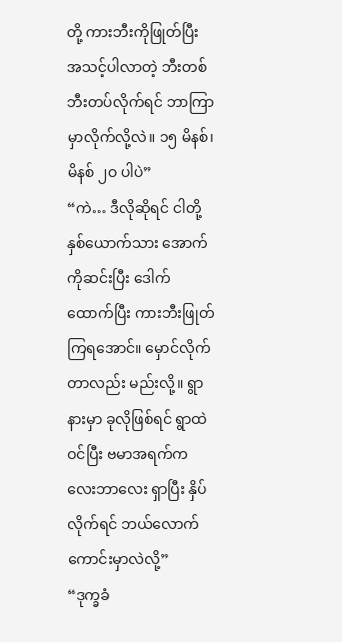တို့ ကားဘီးကိုဖြုတ်ပြီး အသင့်ပါလာတဲ့ ဘီးတစ်ဘီးတပ်လိုက်ရင် ဘာကြာမှာလိုက်လို့လဲ။ ၁၅ မိနစ်၊ မိနစ် ၂ဝ ပါပဲ”
“ကဲ… ဒီလိုဆိုရင် ငါတို့နှစ်ယောက်သား အောက်ကိုဆင်းပြီး ဒေါက်ထောက်ပြီး ကားဘီးဖြုတ်ကြရအောင်။ မှောင်လိုက်တာလည်း မည်းလို့။ ရွာနားမှာ ခုလိုဖြစ်ရင် ရွာထဲဝင်ပြီး ဗမာအရက်ကလေးဘာလေး ရှာပြီး နှိပ်လိုက်ရင် ဘယ်လောက်ကောင်းမှာလဲလို့”
“ဒုက္ခခံ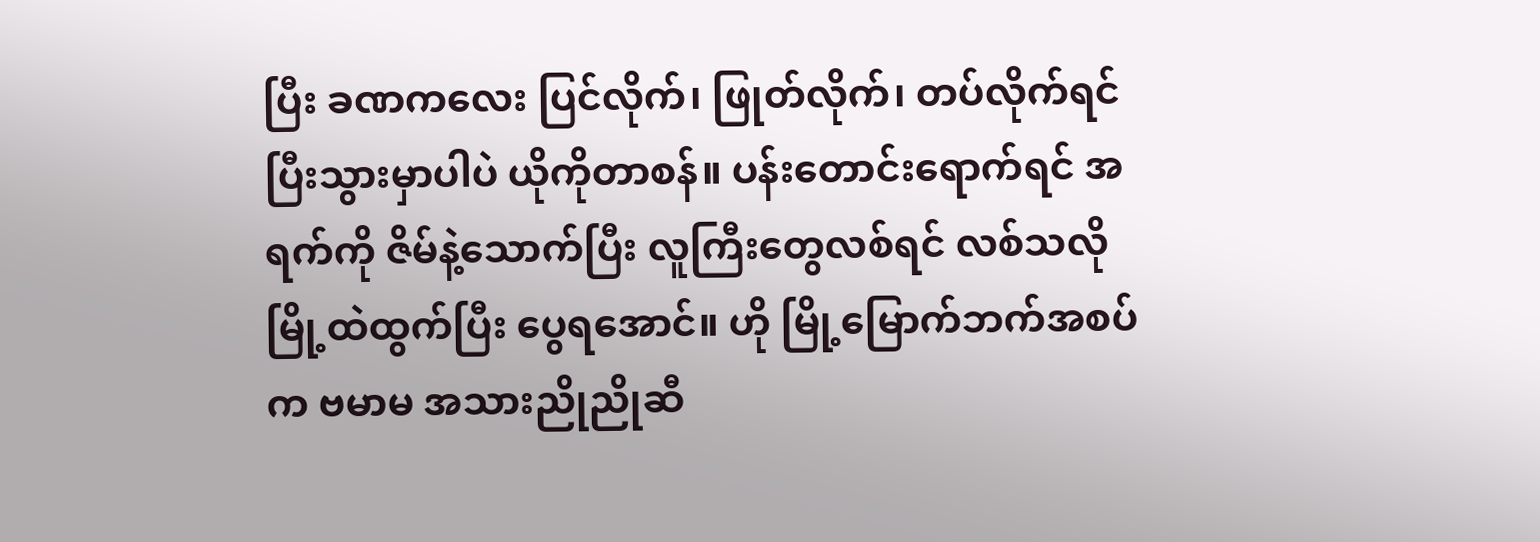ပြီး ခဏကလေး ပြင်လိုက်၊ ဖြုတ်လိုက်၊ တပ်လိုက်ရင် ပြီးသွားမှာပါပဲ ယိုကိုတာစန်။ ပန်းတောင်းရောက်ရင် အရက်ကို ဇိမ်နဲ့သောက်ပြီး လူကြီးတွေလစ်ရင် လစ်သလို မြို့ထဲထွက်ပြီး ပွေရအောင်။ ဟို မြို့မြောက်ဘက်အစပ်က ဗမာမ အသားညိုညိုဆီ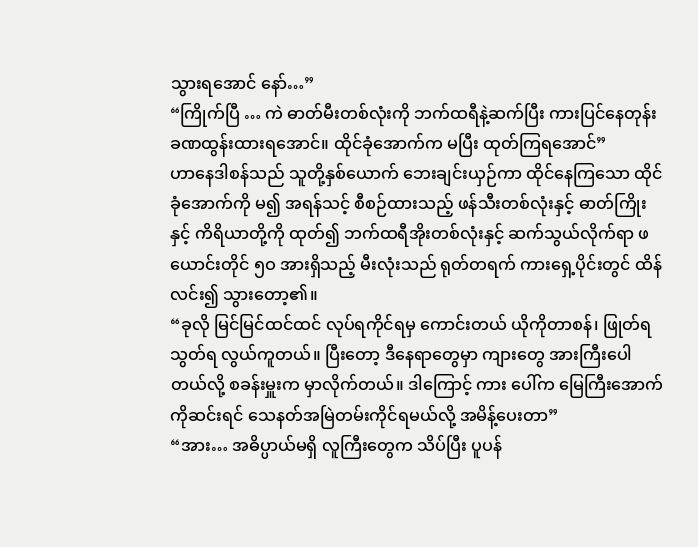သွားရအောင် နော်…”
“ကြိုက်ပြီ … ကဲ ဓာတ်မီးတစ်လုံးကို ဘက်ထရီနဲ့ဆက်ပြီး ကားပြင်နေတုန်း ခဏထွန်းထားရအောင်။ ထိုင်ခုံအောက်က မပြီး ထုတ်ကြရအောင်”
ဟာနေဒါစန်သည် သူတို့နှစ်ယောက် ဘေးချင်းယှဉ်ကာ ထိုင်နေကြသော ထိုင်ခုံအောက်ကို မ၍ အရန်သင့် စီစဉ်ထားသည့် ဖန်သီးတစ်လုံးနှင့် ဓာတ်ကြိုးနှင့် ကိရိယာတို့ကို ထုတ်၍ ဘက်ထရီအိုးတစ်လုံးနှင့် ဆက်သွယ်လိုက်ရာ ဖယောင်းတိုင် ၅ဝ အားရှိသည့် မီးလုံးသည် ရုတ်တရက် ကားရှေ့ပိုင်းတွင် ထိန်လင်း၍ သွားတော့၏။
“ခုလို မြင်မြင်ထင်ထင် လုပ်ရကိုင်ရမှ ကောင်းတယ် ယိုကိုတာစန်၊ ဖြုတ်ရသွတ်ရ လွယ်ကူတယ်။ ပြီးတော့ ဒီနေရာတွေမှာ ကျားတွေ အားကြီးပေါတယ်လို့ စခန်းမှူးက မှာလိုက်တယ်။ ဒါကြောင့် ကား ပေါ်က မြေကြီးအောက်ကိုဆင်းရင် သေနတ်အမြဲတမ်းကိုင်ရမယ်လို့ အမိန့်ပေးတာ”
“အား… အဓိပ္ပာယ်မရှိ လူကြီးတွေက သိပ်ပြီး ပူပန်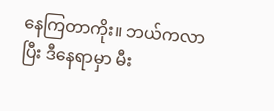နေကြတာကိုး။ ဘယ်ကလာပြီး ဒီနေရာမှာ မီး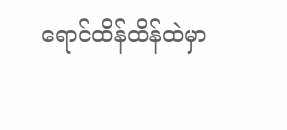ရောင်ထိန်ထိန်ထဲမှာ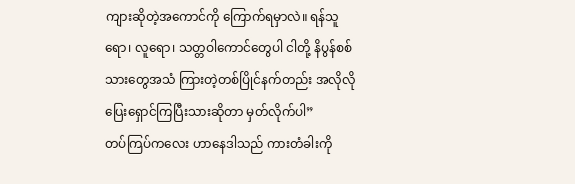ကျားဆိုတဲ့အကောင်ကို ကြောက်ရမှာလဲ။ ရန်သူရော၊ လူရော၊ သတ္တဝါကောင်တွေပါ ငါတို့ နိပွန်စစ်သားတွေအသံ ကြားတဲ့တစ်ပြိုင်နက်တည်း အလိုလို ပြေးရှောင်ကြပြီးသားဆိုတာ မှတ်လိုက်ပါ”
တပ်ကြပ်ကလေး ဟာနေဒါသည် ကားတံခါးကို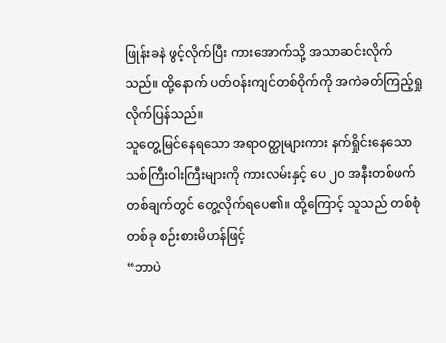ဖြုန်းခနဲ ဖွင့်လိုက်ပြီး ကားအောက်သို့ အသာဆင်းလိုက်သည်။ ထို့နောက် ပတ်ဝန်းကျင်တစ်ဝိုက်ကို အကဲခတ်ကြည့်ရှုလိုက်ပြန်သည်။
သူတွေ့မြင်နေရသော အရာဝတ္ထုများကား နက်ရှိုင်းနေသော သစ်ကြီးဝါးကြီးများကို ကားလမ်းနှင့် ပေ ၂၀ အနီးတစ်ဖက်တစ်ချက်တွင် တွေ့လိုက်ရပေ၏။ ထို့ကြောင့် သူသည် တစ်စုံတစ်ခု စဉ်းစားမိဟန်ဖြင့်
“ဘာပဲ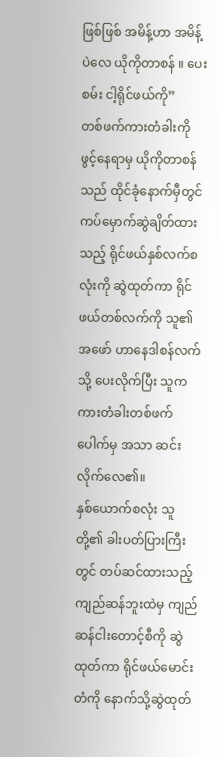ဖြစ်ဖြစ် အမိန့်ဟာ အမိန့် ပဲလေ ယိုကိုတာစန် ။ ပေးစမ်း ငါ့ရိုင်ဖယ်ကို”
တစ်ဖက်ကားတံခါးကို ဖွင့်နေရာမှ ယိုကိုတာစန်သည် ထိုင်ခုံနောက်မှီတွင် ကပ်မှောက်ဆွဲချိတ်ထားသည့် ရိုင်ဖယ်နှစ်လက်စလုံးကို ဆွဲထုတ်ကာ ရိုင်ဖယ်တစ်လက်ကို သူ၏အဖော် ဟာနေဒါစန်လက်သို့ ပေးလိုက်ပြီး သူက ကားတံခါးတစ်ဖက်ပေါက်မှ အသာ ဆင်းလိုက်လေ၏။
နှစ်ယောက်စလုံး သူတို့၏ ခါးပတ်ပြားကြီးတွင် တပ်ဆင်ထားသည့် ကျည်ဆန်ဘူးထဲမှ ကျည်ဆန်ငါးတောင့်စီကို ဆွဲထုတ်ကာ ရိုင်ဖယ်မောင်းတံကို နောက်သို့ဆွဲထုတ်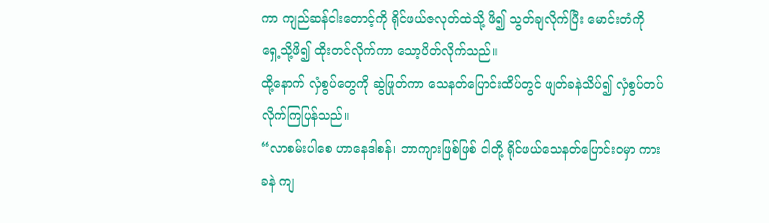ကာ ကျည်ဆန်ငါးတောင့်ကို ရိုင်ဖယ်ဇလုတ်ထဲသို့ ဖိ၍ သွတ်ချလိုက်ပြီး မောင်းတံကို ရှေ့သို့ဖိ၍ ထိုးတင်လိုက်ကာ သော့ပိတ်လိုက်သည်။
ထို့နောက် လှံစွပ်တွေကို ဆွဲဖြုတ်ကာ သေနတ်ပြောင်းထိပ်တွင် ဖျတ်ခနဲသိပ်၍ လှံစွပ်တပ်လိုက်ကြပြန်သည်။
“လာစမ်းပါစေ ဟာနေဒါစန်၊ ဘာကျားဖြစ်ဖြစ် ငါတို့ ရိုင်ဖယ်သေနတ်ပြောင်းဝမှာ ကားခနဲ ကျ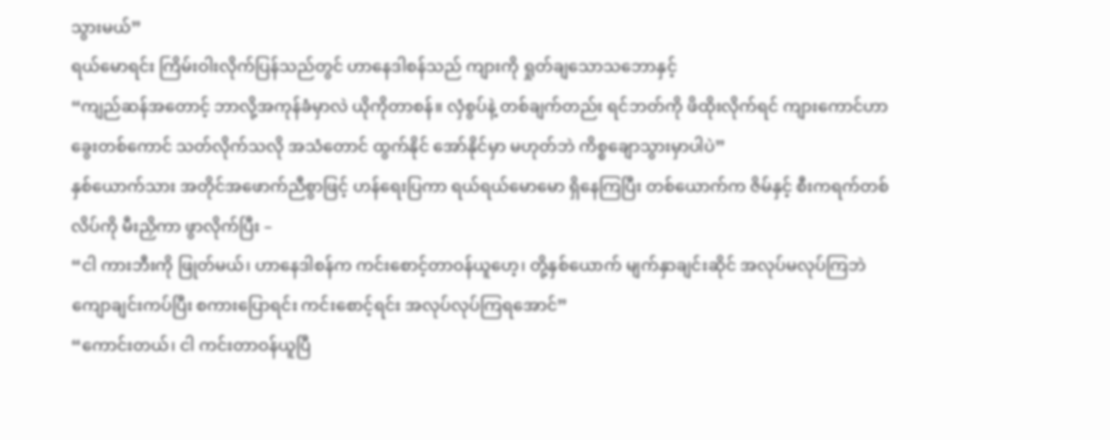သွားမယ်”
ရယ်မောရင်း ကြိမ်းဝါးလိုက်ပြန်သည်တွင် ဟာနေဒါစန်သည် ကျားကို ရှုတ်ချသောသဘောနှင့်
“ကျည်ဆန်အတောင့် ဘာလို့အကုန်ခံမှာလဲ ယိုကိုတာစန်။ လှံစွပ်နဲ့ တစ်ချက်တည်း ရင်ဘတ်ကို ဖိထိုးလိုက်ရင် ကျားကောင်ဟာ ခွေးတစ်ကောင် သတ်လိုက်သလို အသံတောင် ထွက်နိုင် အော်နိုင်မှာ မဟုတ်ဘဲ ကိစ္စချောသွားမှာပါပဲ”
နှစ်ယောက်သား အတိုင်အဖောက်ညီစွာဖြင့် ဟန်ရေးပြကာ ရယ်ရယ်မောမော ရှိနေကြပြီး တစ်ယောက်က ဇိမ်နှင့် စီးကရက်တစ်လိပ်ကို မီးညှိကာ ဖွာလိုက်ပြီး –
“ငါ ကားဘီးကို ဖြုတ်မယ်၊ ဟာနေဒါစန်က ကင်းစောင့်တာဝန်ယူဟေ့၊ တို့နှစ်ယောက် မျက်နှာချင်းဆိုင် အလုပ်မလုပ်ကြဘဲ ကျောချင်းကပ်ပြီး စကားပြောရင်း ကင်းစောင့်ရင်း အလုပ်လုပ်ကြရအောင်”
“ကောင်းတယ်၊ ငါ ကင်းတာဝန်ယူပြီ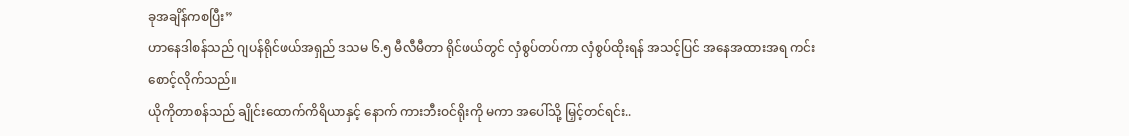ခုအချိန်ကစပြီး”
ဟာနေဒါစန်သည် ဂျပန်ရိုင်ဖယ်အရှည် ဒသမ ၆.၅ မီလီမီတာ ရိုင်ဖယ်တွင် လှံစွပ်တပ်ကာ လှံစွပ်ထိုးရန် အသင့်ပြင် အနေအထားအရ ကင်းစောင့်လိုက်သည်။
ယိုကိုတာစန်သည် ချိုင်းထောက်ကိရိယာနှင့် နောက် ကားဘီးဝင်ရိုးကို မကာ အပေါ်သို့ မြှင့်တင်ရင်း..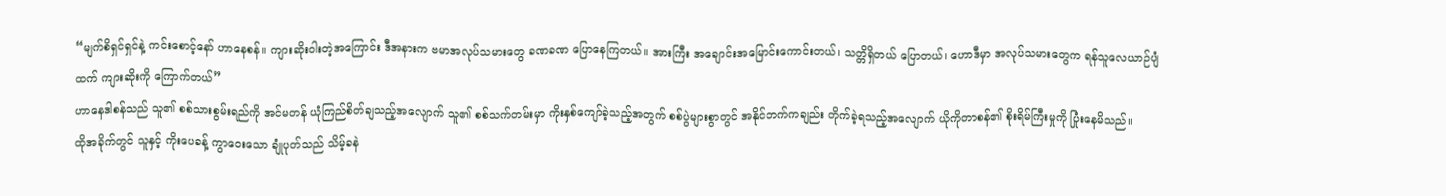“မျက်စိရှင်ရှင်နဲ့ ကင်းစောင့်နော် ဟာနေစန်။ ကျားဆိုးဝါးတဲ့အကြောင်း ဒီအနားက ဗမာအလုပ်သမားတွေ ခဏခဏ ပြောနေကြတယ်။ အားကြီး အချောင်းအမြောင်းကောင်းတယ်၊ သတ္တိရှိတယ် ပြောတယ်၊ ဟောဒီမှာ အလုပ်သမားတွေက ရန်သူလေယာဉ်ပျံထက် ကျားဆိုးကို ကြောက်တယ်”
ဟာနေဒါစန်သည် သူ၏ စစ်သားစွမ်းရည်ကို အင်မတန် ယုံကြည်စိတ်ချသည့်အလျောက် သူ၏ စစ်သက်တမ်းမှာ ကိုးနှစ်ကျော်ခဲ့သည့်အတွက် စစ်ပွဲများစွာတွင် အနိုင်ဘက်ကချည်း တိုက်ခဲ့ရသည့်အလျောက် ယိုကိုတာစန်၏ စိုးရိမ်ကြီးမှုကို ပြုံးနေမိသည်။
ထိုအခိုက်တွင် သူနှင့် ကိုးပေခန့် ကွာဝေးသော ချုံပုတ်သည် သိမ့်ခနဲ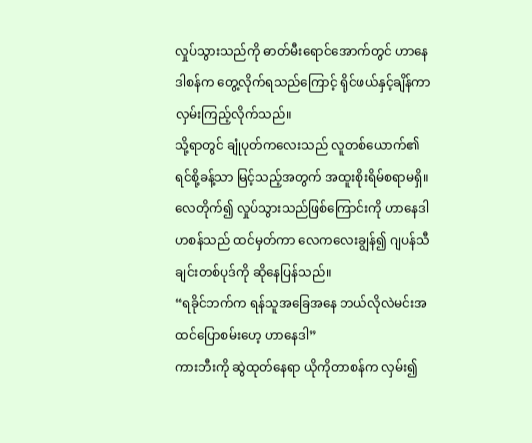လှုပ်သွားသည်ကို ဓာတ်မီးရောင်အောက်တွင် ဟာနေဒါစန်က တွေ့လိုက်ရသည်ကြောင့် ရိုင်ဖယ်နှင့်ချိန်ကာ လှမ်းကြည့်လိုက်သည်။
သို့ရာတွင် ချုံပုတ်ကလေးသည် လူတစ်ယောက်၏ ရင်စို့ခန့်သာ မြင့်သည့်အတွက် အထူးစိုးရိမ်စရာမရှိ။ လေတိုက်၍ လှုပ်သွားသည်ဖြစ်ကြောင်းကို ဟာနေဒါဟစန်သည် ထင်မှတ်ကာ လေကလေးချွန်၍ ဂျပန်သီချင်းတစ်ပုဒ်ကို ဆိုနေပြန်သည်။
“ရခိုင်ဘက်က ရန်သူအခြေအနေ ဘယ်လိုလဲမင်းအထင်ပြောစမ်းဟေ့ ဟာနေဒါ”
ကားဘီးကို ဆွဲထုတ်နေရာ ယိုကိုတာစန်က လှမ်း၍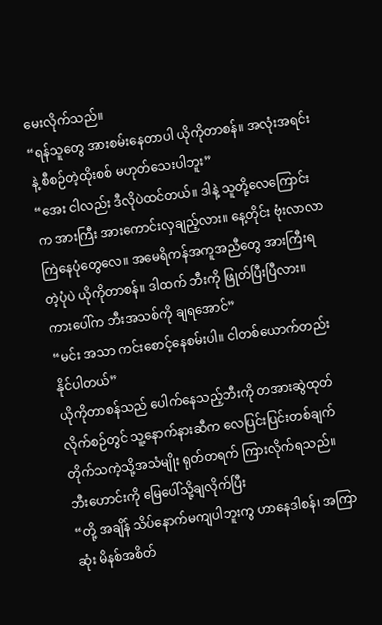မေးလိုက်သည်။
“ရန်သူတွေ အားစမ်းနေတာပါ ယိုကိုတာစန်။ အလုံးအရင်းနဲ့ စီစဉ်တဲ့ထိုးစစ် မဟုတ်သေးပါဘူး”
“အေး ငါလည်း ဒီလိုပဲထင်တယ်။ ဒါနဲ့ သူတို့လေကြောင်းက အားကြီး အားကောင်းလှချည့်လား။ နေ့တိုင်း ဗုံးလာလာကြဲနေပုံတွေလေ။ အမေရိကန်အကူအညီတွေ အားကြီးရတဲ့ပုံပဲ ယိုကိုတာစန်။ ဒါထက် ဘီးကို ဖြုတ်ပြီးပြီလား။ ကားပေါ်က ဘီးအသစ်ကို ချရအောင်”
“မင်း အသာ ကင်းစောင့်နေစမ်းပါ။ ငါတစ်ယောက်တည်း နိုင်ပါတယ်”
ယိုကိုတာစန်သည် ပေါက်နေသည့်ဘီးကို တအားဆွဲထုတ်လိုက်စဉ်တွင် သူ့နောက်နားဆီက လေပြင်းပြင်းတစ်ချက် တိုက်သကဲ့သို့အသံမျိုး ရုတ်တရက် ကြားလိုက်ရသည်။
ဘီးဟောင်းကို မြေပေါ်သို့ချလိုက်ပြီး
“တို့ အချိန် သိပ်နောက်မကျပါဘူးကွ ဟာနေဒါစန်၊ အကြာဆုံး မိနစ်အစိတ်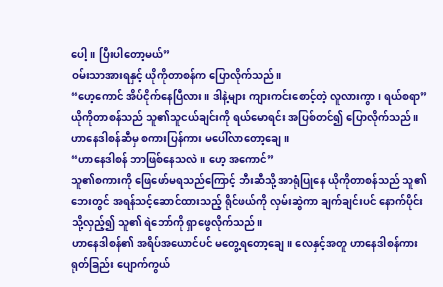ပေါ့။ ပြီးပါတော့မယ်”
ဝမ်းသာအားရနှင့် ယိုကိုတာစန်က ပြောလိုက်သည်။
“ဟေ့ကောင် အိပ်ငိုက်နေပြီလား။ ဒါနဲ့များ ကျားကင်းစောင့်တဲ့ လူလားကွာ၊ ရယ်စရာ”
ယိုကိုတာစန်သည် သူ၏သူငယ်ချင်းကို ရယ်မောရင်း အပြစ်တင်၍ ပြောလိုက်သည်။ ဟာနေဒါစန်ဆီမှ စကားပြန်ကား မပေါ်လာတော့ချေ။
“ဟာနေဒါစန် ဘာဖြစ်နေသလဲ။ ဟေ့ အကောင်”
သူ၏စကားကို ဖြေဖော်မရသည်ကြောင့် ဘီးဆီသို့ အာရုံပြုနေ ယိုကိုတာစန်သည် သူ၏ဘေးတွင် အရန်သင့်ဆောင်ထားသည့် ရိုင်ဖယ်ကို လှမ်းဆွဲကာ ချက်ချင်းပင် နောက်ပိုင်းသို့လှည့်၍ သူ၏ ရဲဘော်ကို ရှာဖွေလိုက်သည်။
ဟာနေဒါစန်၏ အရိပ်အယောင်ပင် မတွေ့ရတော့ချေ။ လေနှင့်အတူ ဟာနေဒါစန်ကား ရုတ်ခြည်း ပျောက်ကွယ်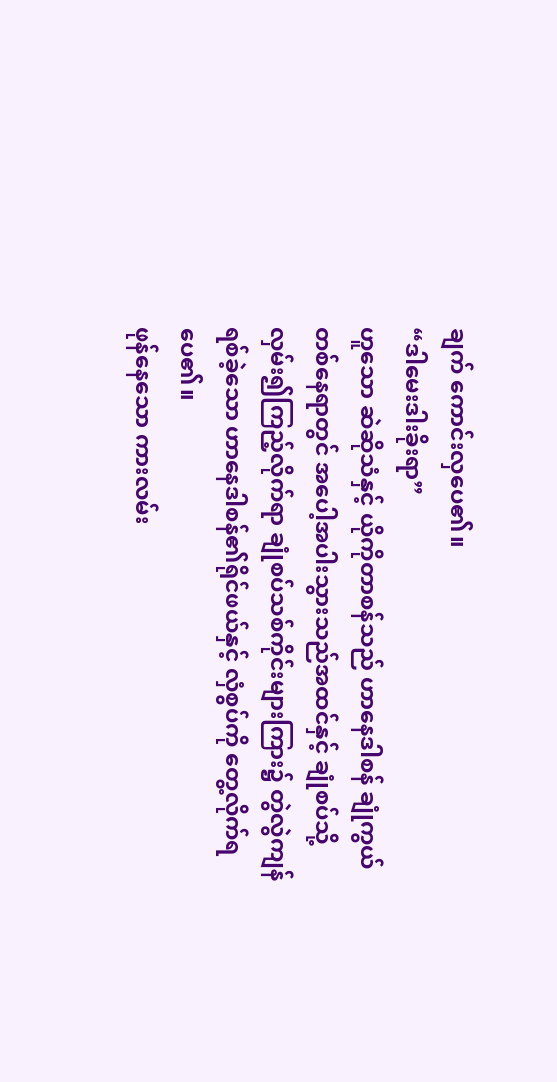ချက် ကောင်းလှပေ၏။
“ဒါမေးဒါးခိုးရာ”
ဟူသော ဆဲဆိုသံနှင့် ယိုကိုတာစန်သည် ဟာနေဒါစန် ချုံကွယ်တစ်နေရာတွင် အပေါ့အပါးသွားသည်အထင်နှင့် ချုံစပ်သို့ လှမ်း၍ကြည့်လိုက်ရာ ချုံစပ်သစ်ကိုင်းများကြား၌ တွဲလွဲကျန်ရစ်ခဲ့သော ဟာနေဒါစန်၏ရိုင်ဖယ်နှင့် လှံစွပ်ကို တွေ့လိုက်ရပေ၏။
ဖုန်နေသော ကားလမ်း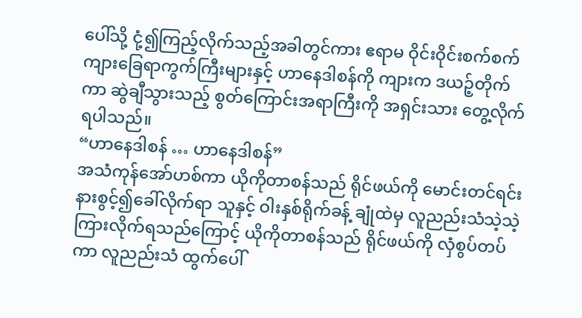ပေါ်သို့ ငုံ့၍ကြည့်လိုက်သည့်အခါတွင်ကား ဧရာမ ဝိုင်းဝိုင်းစက်စက် ကျားခြေရာကွက်ကြီးများနှင့် ဟာနေဒါစန်ကို ကျားက ဒယဉ့်တိုက်ကာ ဆွဲချီသွားသည့် စွတ်ကြောင်းအရာကြီးကို အရှင်းသား တွေ့လိုက်ရပါသည်။
“ဟာနေဒါစန် … ဟာနေဒါစန်”
အသံကုန်အော်ဟစ်ကာ ယိုကိုတာစန်သည် ရိုင်ဖယ်ကို မောင်းတင်ရင်း နားစွင့်၍ခေါ်လိုက်ရာ သူနှင့် ဝါးနှစ်ရိုက်ခန့် ချုံထဲမှ လူညည်းသံသဲ့သဲ့ ကြားလိုက်ရသည်ကြောင့် ယိုကိုတာစန်သည် ရိုင်ဖယ်ကို လှံစွပ်တပ်ကာ လူညည်းသံ ထွက်ပေါ်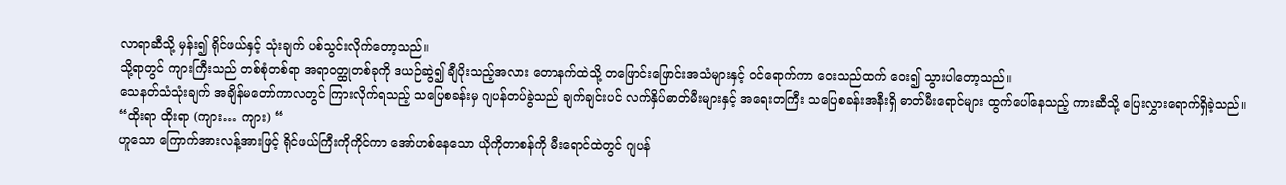လာရာဆီသို့ မှန်း၍ ရိုင်ဖယ်နှင့် သုံးချက် ပစ်သွင်းလိုက်တော့သည်။
သို့ရာတွင် ကျားကြီးသည် တစ်စုံတစ်ရာ အရာဝတ္ထုတစ်ခုကို ဒယဉ်ဆွဲ၍ ချီပိုးသည့်အလား တောနက်ထဲသို့ တဖြောင်းဖြောင်းအသံများနှင့် ဝင်ရောက်ကာ ဝေးသည်ထက် ဝေး၍ သွားပါတော့သည်။
သေနတ်သံသုံးချက် အချိန်မတော်ကာလတွင် ကြားလိုက်ရသည့် သပြေစခန်းမှ ဂျပန်တပ်ခွဲသည် ချက်ချင်းပင် လက်နှိပ်ဓာတ်မီးများနှင့် အရေးတကြီး သပြေစခန်းအနီးရှိ ဓာတ်မီးရောင်များ ထွက်ပေါ်နေသည့် ကားဆီသို့ ပြေးလွှားရောက်ရှိခဲ့သည်။
“ထိုးရာ ထိုးရာ (ကျား… ကျား) “
ဟူသော ကြောက်အားလန့်အားဖြင့် ရိုင်ဖယ်ကြီးကိုကိုင်ကာ အော်ဟစ်နေသော ယိုကိုတာစန်ကို မီးရောင်ထဲတွင် ဂျပန်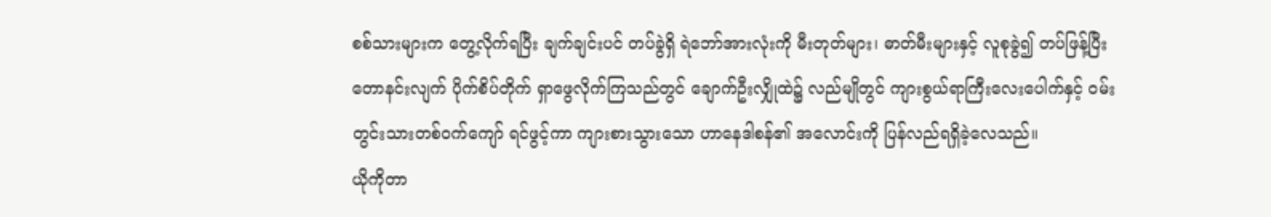စစ်သားများက တွေ့လိုက်ရပြီး ချက်ချင်းပင် တပ်ခွဲရှိ ရဲဘော်အားလုံးကို မီးတုတ်များ၊ ဓာတ်မီးများနှင့် လူစုခွဲ၍ တပ်ဖြန့်ပြီး တောနင်းလျက် ပိုက်စိပ်တိုက် ရှာဖွေလိုက်ကြသည်တွင် ချောက်ဦးလျှိုထဲ၌ လည်မျိုတွင် ကျားစွယ်ရာကြီးလေးပေါက်နှင့် ဝမ်းတွင်းသားတစ်ဝက်ကျော် ရင်ဖွင့်ကာ ကျားစားသွားသော ဟာနေဒါစန်၏ အလောင်းကို ပြန်လည်ရရှိခဲ့လေသည်။
ယိုကိုတာ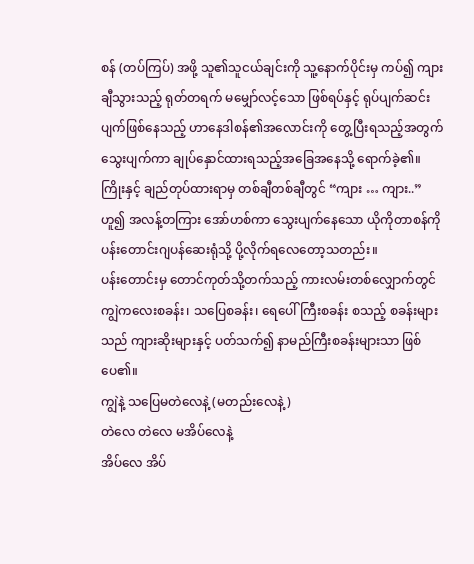စန် (တပ်ကြပ်) အဖို့ သူ၏သူငယ်ချင်းကို သူ့နောက်ပိုင်းမှ ကပ်၍ ကျားချီသွားသည့် ရုတ်တရက် မမျှော်လင့်သော ဖြစ်ရပ်နှင့် ရုပ်ပျက်ဆင်းပျက်ဖြစ်နေသည့် ဟာနေဒါစန်၏အလောင်းကို တွေ့ပြီးရသည့်အတွက် သွေးပျက်ကာ ချုပ်နှောင်ထားရသည့်အခြေအနေသို့ ရောက်ခဲ့၏။
ကြိုးနှင့် ချည်တုပ်ထားရာမှ တစ်ချီတစ်ချီတွင် “ကျား … ကျား..” ဟူ၍ အလန့်တကြား အော်ဟစ်ကာ သွေးပျက်နေသော ယိုကိုတာစန်ကို ပန်းတောင်းဂျပန်ဆေးရုံသို့ ပို့လိုက်ရလေတော့သတည်း။
ပန်းတောင်းမှ တောင်ကုတ်သို့တက်သည့် ကားလမ်းတစ်လျှောက်တွင် ကျွဲကလေးစခန်း၊ သပြေစခန်း၊ ရေပေါ်ကြီးစခန်း စသည့် စခန်းများသည် ကျားဆိုးများနှင့် ပတ်သက်၍ နာမည်ကြီးစခန်းများသာ ဖြစ်ပေ၏။
ကျွဲနဲ့ သပြေမတဲလေနဲ့ (မတည်းလေနဲ့)
တဲလေ တဲလေ မအိပ်လေနဲ့
အိပ်လေ အိပ်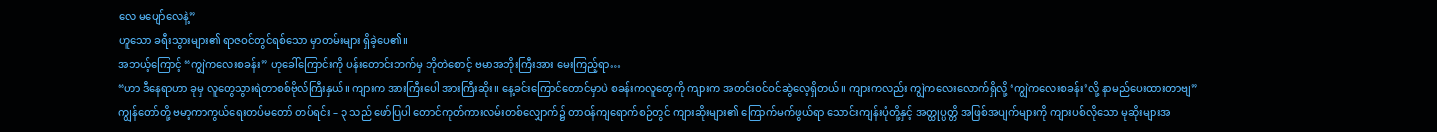လေ မပျော်လေနဲ့”
ဟူသော ခရီးသွားများ၏ ရာဇဝင်တွင်ရစ်သော မှာတမ်းများ ရှိခဲ့ပေ၏။
အဘယ့်ကြောင့် “ကျွဲကလေးစခန်း” ဟုခေါ်ကြောင်းကို ပန်းတောင်းဘက်မှ ဘိုတဲစောင့် ဗမာအဘိုးကြီးအား မေးကြည့်ရာ…
“ဟာ ဒီနေရာဟာ ခုမှ လူတွေသွားရဲတာစစ်ဗိုလ်ကြီးနှယ်။ ကျားက အားကြီးပေါ အားကြီးဆိုး။ နေ့ခင်းကြောင်တောင်မှာပဲ စခန်းကလူတွေကို ကျားက အတင်းဝင်ဝင်ဆွဲလေ့ရှိတယ်။ ကျားကလည်း ကျွဲကလေးလောက်ရှိလို့ ‘ကျွဲကလေးစခန်း’လို့ နာမည်ပေးထားတာဗျ”
ကျွန်တော်တို့ ဗမာ့ကာကွယ်ရေးတပ်မတော် တပ်ရင်း – ၃ သည် ဖော်ပြပါ တောင်ကုတ်ကားလမ်းတစ်လျှောက်၌ တာဝန်ကျရောက်စဉ်တွင် ကျားဆိုးများ၏ ကြောက်မက်ဖွယ်ရာ သောင်းကျန်းပုံတို့နှင့် အတ္ထုပ္ပတ္တိ အဖြစ်အပျက်များကို ကျားပစ်လိုသော မုဆိုးများအ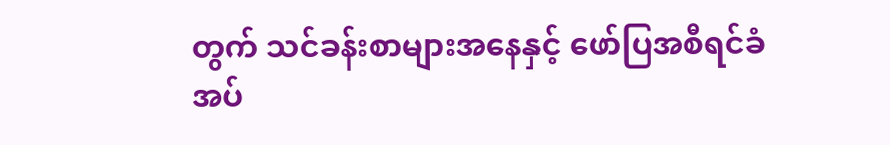တွက် သင်ခန်းစာများအနေနှင့် ဖော်ပြအစီရင်ခံအပ်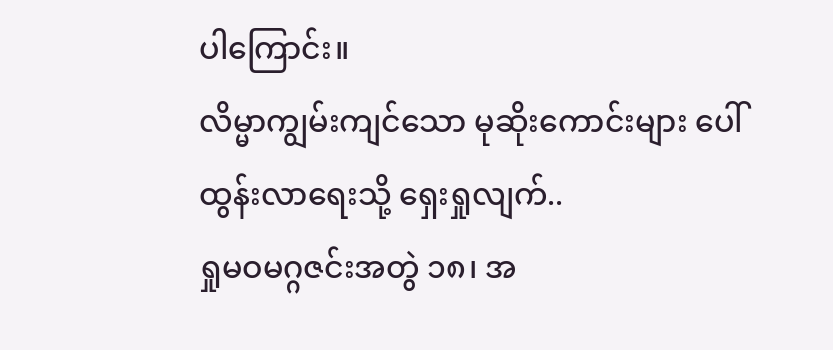ပါကြောင်း။
လိမ္မာကျွမ်းကျင်သော မုဆိုးကောင်းများ ပေါ်ထွန်းလာရေးသို့ ရှေးရှုလျက်..
ရှုမဝမဂ္ဂဇင်းအတွဲ ၁၈၊ အ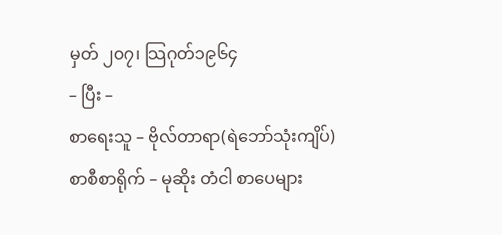မှတ် ၂၀၇၊ သြဂုတ်၁၉၆၄
– ပြီး –
စာရေးသူ – ဗိုလ်တာရာ(ရဲဘော်သုံးကျိပ်)
စာစီစာရိုက် – မုဆိုး တံငါ စာပေများ